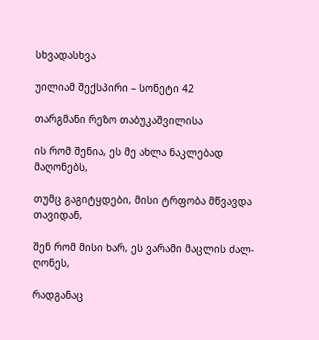სხვადასხვა

უილიამ შექსპირი – სონეტი 42

თარგმანი რეზო თაბუკაშვილისა

ის რომ შენია, ეს მე ახლა ნაკლებად მაღონებს,

თუმც გაგიტყდები, მისი ტრფობა მწვავდა თავიდან,

შენ რომ მისი ხარ, ეს ვარამი მაცლის ძალ-ღონეს,

რადგანაც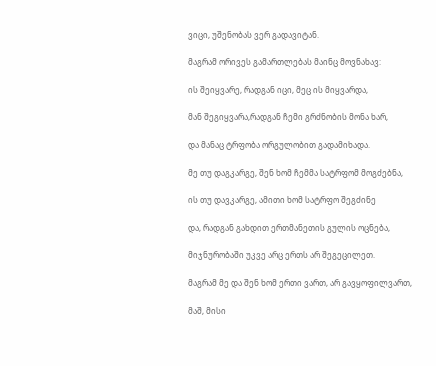ვიცი, უშენობას ვერ გადავიტან.

მაგრამ ორივეს გამართლებას მაინც მოვნახავ:

ის შეიყვარე, რადგან იცი, მეც ის მიყვარდა,

მან შეგიყვარა,რადგან ჩემი გრძნობის მონა ხარ,

და მანაც ტრფობა ორგულობით გადამიხადა.

მე თუ დაგკარგე, შენ ხომ ჩემმა სატრფომ მოგძებნა,

ის თუ დავკარგე, ამითი ხომ სატრფო შეგძინე

და, რადგან გახდით ერთმანეთის გულის ოცნება,

მიჯნურობაში უკვე არც ერთს არ შეგეცილეთ.

მაგრამ მე და შენ ხომ ერთი ვართ, არ გავყოფილვართ,

მაშ, მისი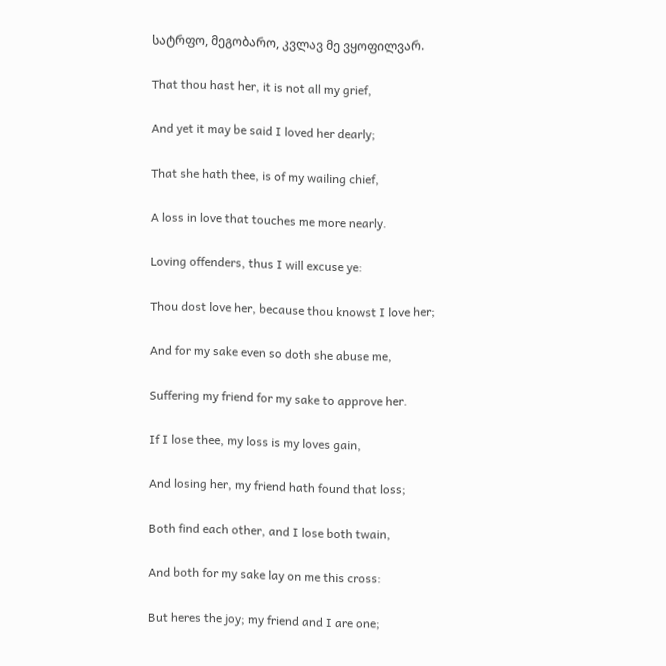სატრფო, მეგობარო, კვლავ მე ვყოფილვარ.

That thou hast her, it is not all my grief,

And yet it may be said I loved her dearly;

That she hath thee, is of my wailing chief,

A loss in love that touches me more nearly.

Loving offenders, thus I will excuse ye:

Thou dost love her, because thou knowst I love her;

And for my sake even so doth she abuse me,

Suffering my friend for my sake to approve her.

If I lose thee, my loss is my loves gain,

And losing her, my friend hath found that loss;

Both find each other, and I lose both twain,

And both for my sake lay on me this cross:

But heres the joy; my friend and I are one;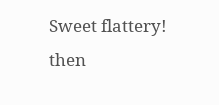Sweet flattery! then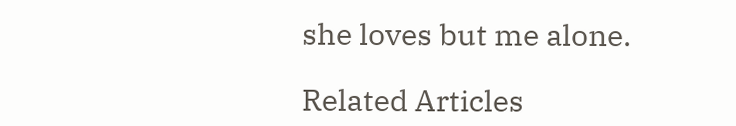she loves but me alone.

Related Articles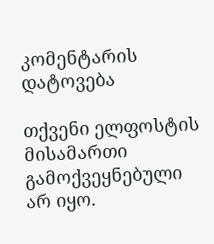კომენტარის დატოვება

თქვენი ელფოსტის მისამართი გამოქვეყნებული არ იყო.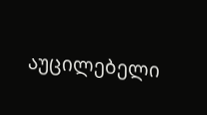აუცილებელი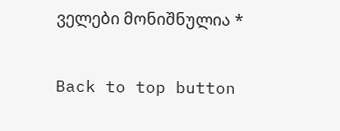ველები მონიშნულია *

Back to top button